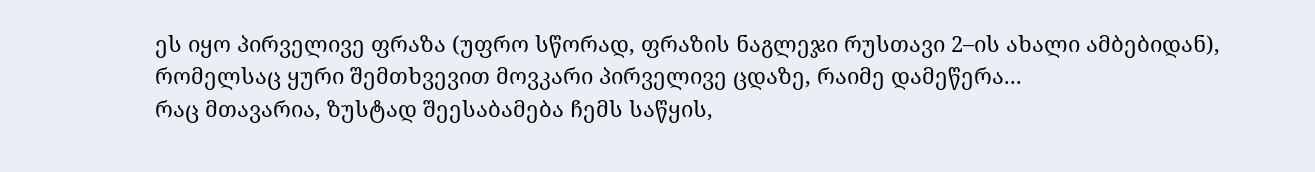ეს იყო პირველივე ფრაზა (უფრო სწორად, ფრაზის ნაგლეჯი რუსთავი 2–ის ახალი ამბებიდან), რომელსაც ყური შემთხვევით მოვკარი პირველივე ცდაზე, რაიმე დამეწერა...
რაც მთავარია, ზუსტად შეესაბამება ჩემს საწყის,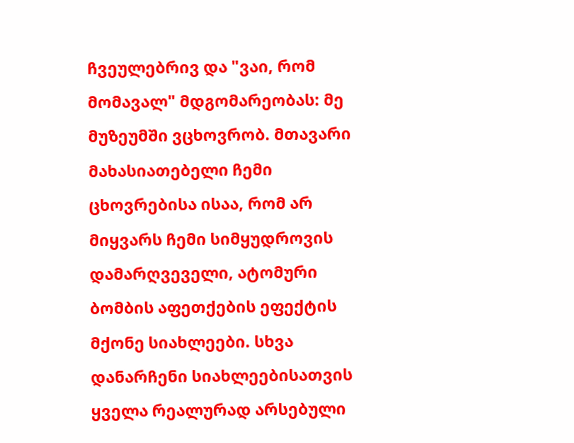ჩვეულებრივ და "ვაი, რომ მომავალ" მდგომარეობას: მე მუზეუმში ვცხოვრობ. მთავარი მახასიათებელი ჩემი ცხოვრებისა ისაა, რომ არ მიყვარს ჩემი სიმყუდროვის დამარღვეველი, ატომური ბომბის აფეთქების ეფექტის მქონე სიახლეები. სხვა დანარჩენი სიახლეებისათვის ყველა რეალურად არსებული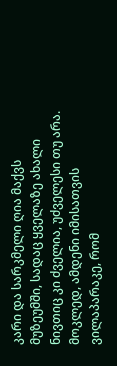კარი და სარკმელი ღია მაქვს მუზეუმში, სადაც ყველაზე ახალი ნივთიც კი ძველია, უძველესი თუ არა.
მოკლედ, ამდენი იმისათვის ვილაპარაკე, რომ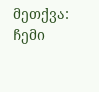მეთქვა: ჩემი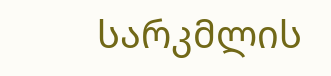სარკმლის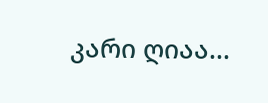კარი ღიაა...